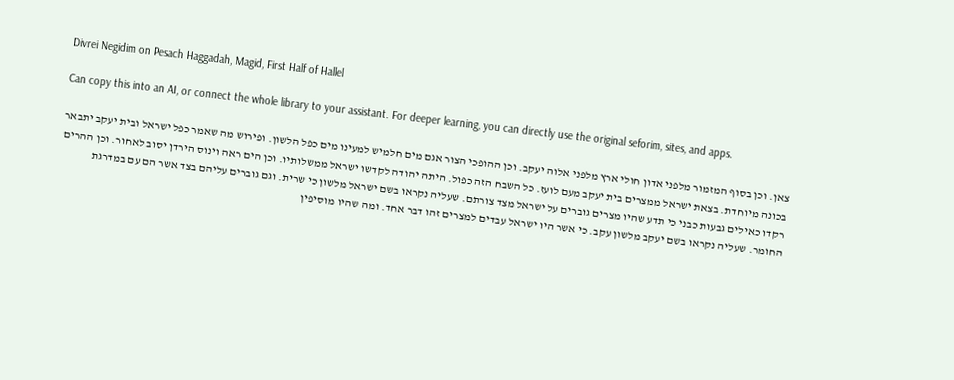Divrei Negidim on Pesach Haggadah, Magid, First Half of Hallel

Can copy this into an AI, or connect the whole library to your assistant. For deeper learning, you can directly use the original seforim, sites, and apps.

צאן. וכן בסוף המזמור מלפני אדון חולי ארץ מלפני אלוה יעקב. וכן ההופכי הצור אגם מים חלמיש למעינו מים כפל הלשון. ופירוש מה שאמר כפל ישראל ובית יעקב יתבאר בכונה מיוחדת. בצאת ישראל ממצרים בית יעקב מעם לועז. כל השבח הזה כפול. היתה יהודה לקדשו ישראל ממשלותיו. וכן הים ראה וינוס הירדן יסוב לאחור. וכן ההרים רקדו כאילים גבעות כבני כי תדע שהיו מצרים גוברים על ישראל מצד צורתם. שעליה נקראו בשם ישראל מלשון כי שרית. וגם גוברים עליהם בצד אשר הם עם במדרגת החומר. שעליה נקראו בשם יעקב מלשון עקב. כי אשר היו ישראל עבדים למצרים זהו דבר אחד. ומה שהיו מוסיפין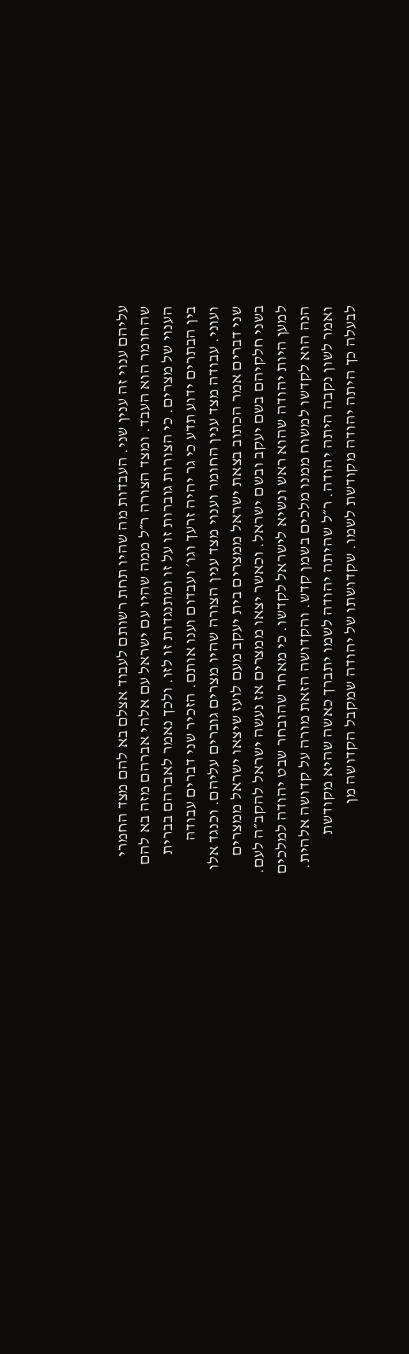עליהם ענוי זה ענין שני. העבדות מה שהיו תחת רשותם לעבוד אצלם בא להם מצד החמרי שהחומר הוא העבד. ומצד הצורה ר״ל ממה שהיו עם ישראל עם אלהי אברהם מזה בא להם הענוי של מצרים. כי הצורות גוברות זו על זו ומתנגדות זו לזו. ולכך נאמר לאברהם בברית בין הבתרים ידוע תדע כי גר יהיה זרעך וגו׳ ועבדום וענו אותם. הזכיר שני דברים עבודה ועוני. עבודה מצד ענין החומר וענוי מצד ענין הצורה שהיו מצרים גוברים עליהם. וכנגד אלו שני דברים אמר הכתוב בצאת ישראל ממצרים בית יעקב מעם לועז שיצאו ישראל ממצרים בשני חלקיהם בשם יעקב ובשם ישראל. וכאשר יצאו ממצרים אז נעשה ישראל להקב״ה לעם. למען היות יהודה שהוא ראש ונשיא לישראל לקדשו. כי מאחר שהובחר שבט יהודה למלכים הנה הוא לקדשו למשוח ממנו מלכים בשמן קדש. והקדושה הזאת מורה על קדושה אלהית. ואמר לשון נקבה היתה יהודה. ר״ל שהיתה יהודה לשמו יתברך כאשה שהיא מקודשת לבעלה כך היתה יהודה מקודשת לשמו. שקדושתו של יהודה שמקבל הקדושה מן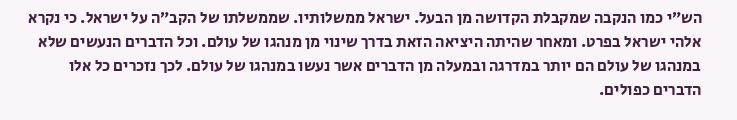הש״י כמו הנקבה שמקבלת הקדושה מן הבעל. ישראל ממשלותיו. שממשלתו של הקב״ה על ישראל. כי נקרא אלהי ישראל בפרט. ומאחר שהיתה היציאה הזאת בדרך שינוי מן מנהגו של עולם. וכל הדברים הנעשים שלא במנהגו של עולם הם יותר במדרגה ובמעלה מן הדברים אשר נעשו במנהגו של עולם. לכך נזכרים כל אלו הדברים כפולים.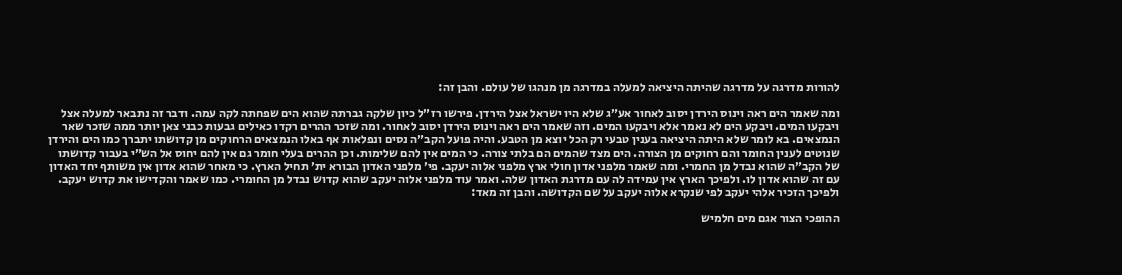להורות מדרגה על מדרגה שהיתה היציאה למעלה במדרגה מן מנהגו של עולם. והבן זה:

ומה שאמר הים ראה וינוס הירדן יסוב לאחור אע״ג שלא היו ישראל אצל הירדן. פירשו רז״ל כיון שלקה גברתה שהוא הים שפחתה לקה עמה. ודבר זה נתבאר למעלה אצל ויבקעו המים. ויבקע הים לא נאמר אלא ויבקעו המים. וזה שאמר הים ראה וינוס הירדן יסוב לאחור. ומה שזכר ההרים רקדו כאילים גבעות כבני צאן יותר ממה שזכר שאר הנמצאים. בא לומר שלא היתה היציאה בענין טבעי רק הכל יוצא מן הטבע. והיה פועל הקב״ה נסים ונפלאות אף באלו הנמצאים הרחוקים מן קדושתו יתברך כמו הים והירדן שנוטים לענין החומר והם רחוקים מן הצורה. הים מצד שהמים הם בלתי צורה. כי המים אין להם שלימות. וכן ההרים בעלי חומר גם אין להם יחוס אל הש״י בעבור קדושתו של הקב״ה שהוא נבדל מן החמרי. ומה שאמר מלפני אדון חולי ארץ מלפני אלוה יעקב. פי׳ מלפני האדון הבורא ית׳ תחיל הארץ. כי מאחר שהוא אדון אין משותף יחד האדון עם זה שהוא אדון לו. ולפיכך הארץ אין עמידה לה עם מדרגת האדון שלה. ואמר עוד מלפני אלוה יעקב שהוא קדוש נבדל מן החומרי. כמו שאמר והקדישו את קדוש יעקב. ולפיכך הזכיר אלהי יעקב לפי שנקרא אלוה יעקב על שם הקדושה. והבן זה מאד:

ההופכי הצור אגם מים חלמיש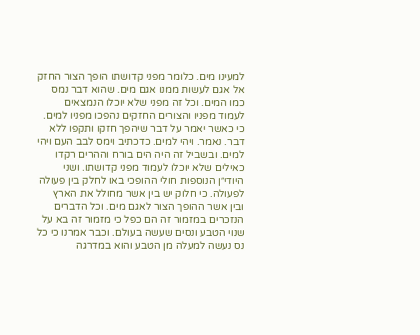למעינו מים. כלומר מפני קדושתו הופך הצור החזק אל אגם לעשות ממנו אגם מים. שהוא דבר נמס כמו המים. וכל זה מפני שלא יוכלו הנמצאים לעמוד מפניו והצורים החזקים נהפכו מפניו למים. כי כאשר יאמר על דבר שיהפך חזקו ותקפו ללא דבר. נאמר. ויהי למים. כדכתיב וימס לבב העם ויהי למים. ובשביל זה היה הים בורח וההרים רקדו כאילים שלא יוכלו לעמוד מפני קדושתו. ושני היודי״ן הנוספות חולי ההופכי באו לחלק בין פעולה לפעולה. כי חלוק יש בין אשר מחולל את הארץ ובין אשר ההופך הצור לאגם מים. וכל הדברים הנזכרים במזמור זה הם כפל כי מזמור זה בא על שנוי הטבע ונסים שעשה בעולם. וכבר אמרנו כי כל נס נעשה למעלה מן הטבע והוא במדרגה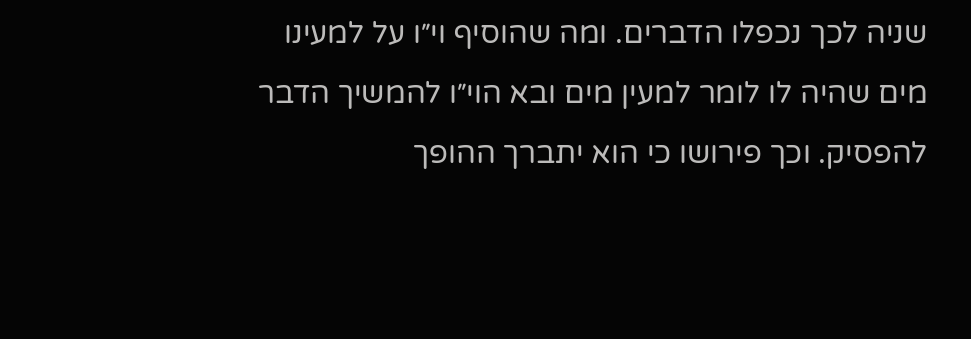שניה לכך נכפלו הדברים. ומה שהוסיף וי״ו על למעינו מים שהיה לו לומר למעין מים ובא הוי״ו להמשיך הדבר להפסיק. וכך פירושו כי הוא יתברך ההופך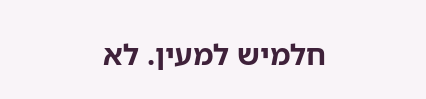חלמיש למעין. לא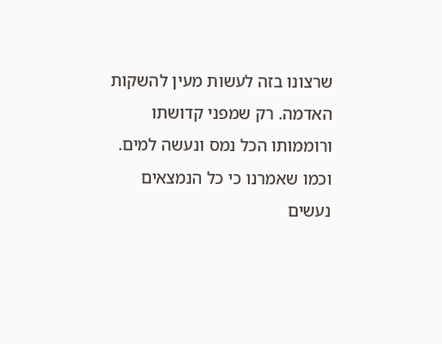שרצונו בזה לעשות מעין להשקות האדמה. רק שמפני קדושתו ורוממותו הכל נמס ונעשה למים. וכמו שאמרנו כי כל הנמצאים נעשים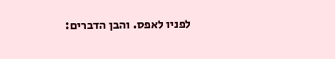לפניו לאפס. והבן הדברים: